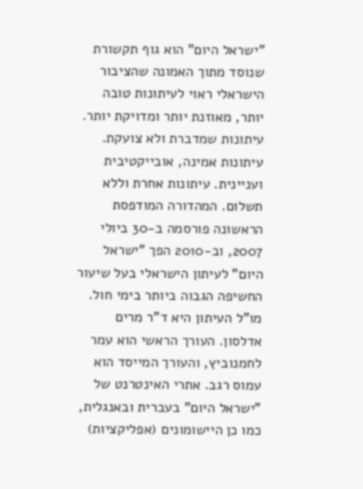"ישראל היום" הוא גוף תקשורת שנוסד מתוך האמונה שהציבור הישראלי ראוי לעיתונות טובה יותר, מאוזנת יותר ומדויקת יותר. עיתונות שמדברת ולא צועקת. עיתונות אמינה, אובייקטיבית ועניינית. עיתונות אחרת וללא תשלום. המהדורה המודפסת הראשונה פורסמה ב-30 ביולי 2007, וב-2010 הפך "ישראל היום" לעיתון הישראלי בעל שיעור החשיפה הגבוה ביותר בימי חול. מו"ל העיתון היא ד"ר מרים אדלסון. העורך הראשי הוא עמר לחמנוביץ, והעורך המייסד הוא עמוס רגב. אתרי האינטרנט של "ישראל היום" בעברית ובאנגלית, כמו כן היישומונים (אפליקציות)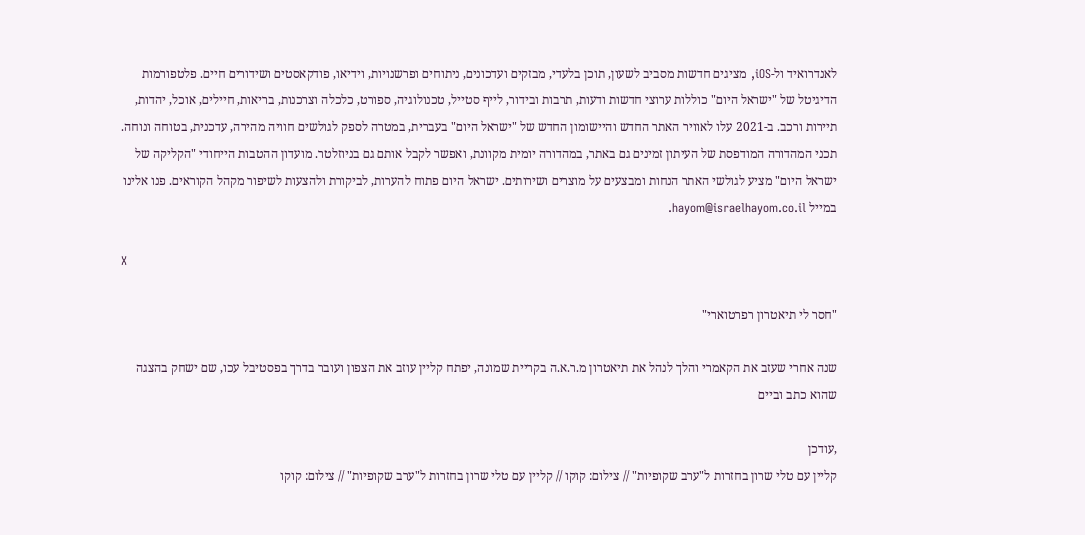לאנדרואיד ול-iOS, מציגים חדשות מסביב לשעון, תוכן בלעדי, מבזקים ועדכונים, ניתוחים ופרשנויות, וידיאו, פודקאסטים ושידורים חיים. פלטפורמות הדיגיטל של "ישראל היום" כוללות ערוצי חדשות ודעות, תרבות ובידור, לייף סטייל, טכנולוגיה, ספורט, כלכלה וצרכנות, בריאות, חיילים, אוכל, יהדות, תיירות ורכב. ב-2021 עלו לאוויר האתר החדש והיישומון החדש של "ישראל היום" בעברית, במטרה לספק לגולשים חוויה מהירה, עדכנית, בטוחה ונוחה. תכני המהדורה המודפסת של העיתון זמינים גם באתר, במהדורה יומית מקוונת, ואפשר לקבל אותם גם בניוזלטר. מועדון ההטבות הייחודי "הקליקה של ישראל היום" מציע לגולשי האתר הנחות ומבצעים על מוצרים ושירותים. ישראל היום פתוח להערות, לביקורת ולהצעות לשיפור מקהל הקוראים. פנו אלינו במייל hayom@israelhayom.co.il.

X

"חסר לי תיאטרון רפרטוארי"

שנה אחרי שעזב את הקאמרי והלך לנהל את תיאטרון מ.ר.א.ה בקריית שמונה, יפתח קליין עוזב את הצפון ועובר בדרך בפסטיבל עכו, שם ישחק בהצגה שהוא כתב וביים

,עודכן
קליין עם טלי שרון בחזרות ל"ערב שקופיות" // צילום: קוקו // קליין עם טלי שרון בחזרות ל"ערב שקופיות" // צילום: קוקו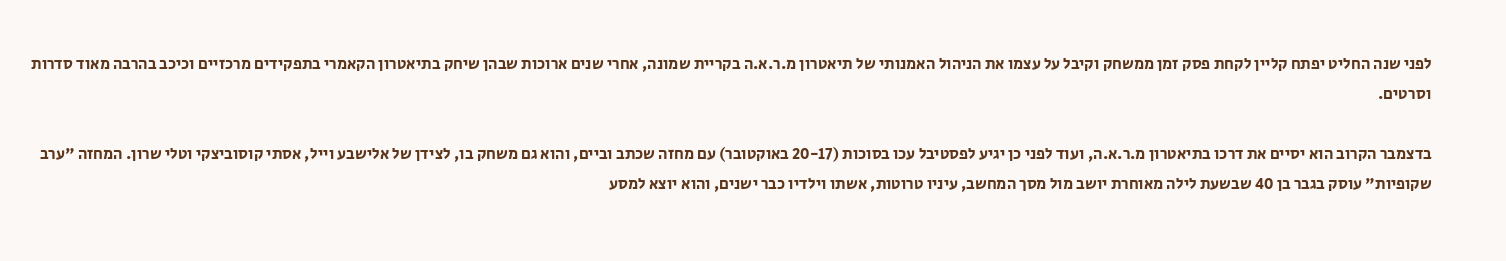לפני שנה החליט יפתח קליין לקחת פסק זמן ממשחק וקיבל על עצמו את הניהול האמנותי של תיאטרון מ.ר.א.ה בקריית שמונה, אחרי שנים ארוכות שבהן שיחק בתיאטרון הקאמרי בתפקידים מרכזיים וכיכב בהרבה מאוד סדרות וסרטים.

בדצמבר הקרוב הוא יסיים את דרכו בתיאטרון מ.ר.א.ה, ועוד לפני כן יגיע לפסטיבל עכו בסוכות (20-17 באוקטובר) עם מחזה שכתב וביים, והוא גם משחק בו, לצידן של אלישבע וייל, אסתי קוסוביצקי וטלי שרון. המחזה "ערב שקופיות" עוסק בגבר בן 40 שבשעת לילה מאוחרת יושב מול מסך המחשב, עיניו טרוטות, אשתו וילדיו כבר ישנים, והוא יוצא למסע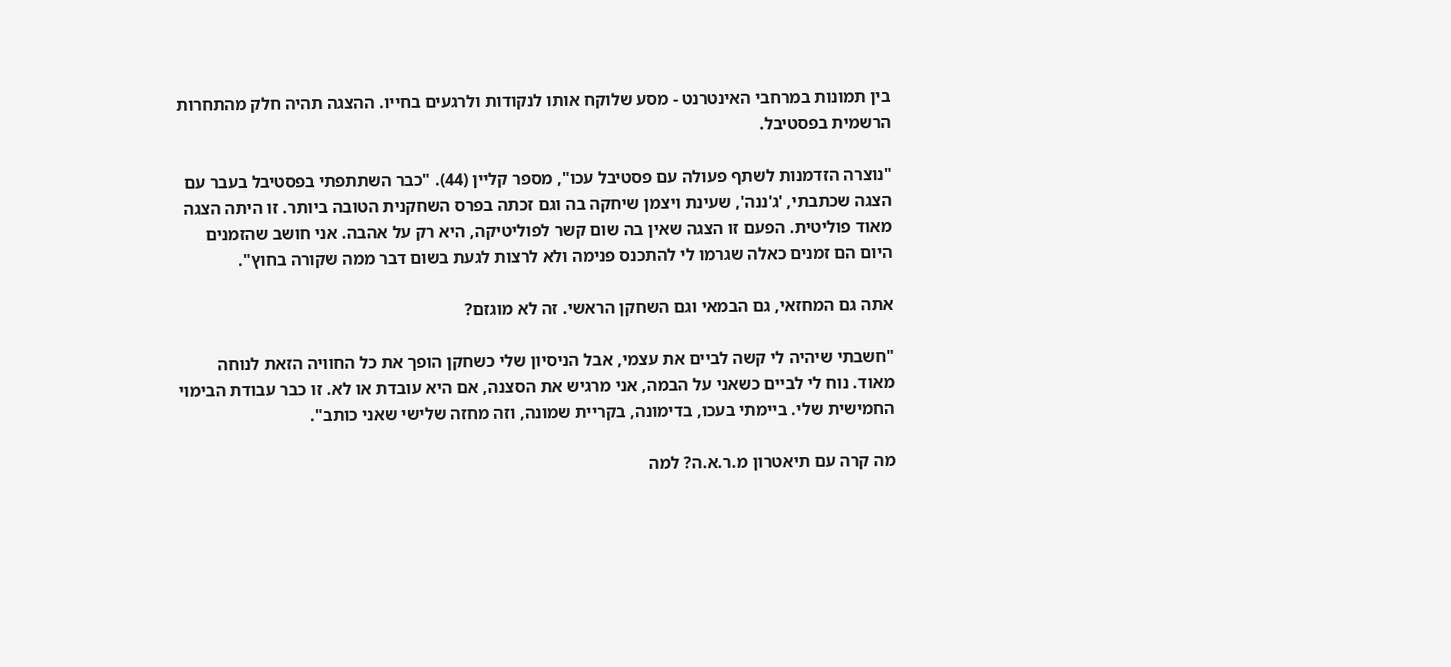בין תמונות במרחבי האינטרנט - מסע שלוקח אותו לנקודות ולרגעים בחייו. ההצגה תהיה חלק מהתחרות הרשמית בפסטיבל.

"נוצרה הזדמנות לשתף פעולה עם פסטיבל עכו", מספר קליין (44). "כבר השתתפתי בפסטיבל בעבר עם הצגה שכתבתי, 'ג'ננה', שעינת ויצמן שיחקה בה וגם זכתה בפרס השחקנית הטובה ביותר. זו היתה הצגה מאוד פוליטית. הפעם זו הצגה שאין בה שום קשר לפוליטיקה, היא רק על אהבה. אני חושב שהזמנים היום הם זמנים כאלה שגרמו לי להתכנס פנימה ולא לרצות לגעת בשום דבר ממה שקורה בחוץ".

אתה גם המחזאי, גם הבמאי וגם השחקן הראשי. זה לא מוגזם?

"חשבתי שיהיה לי קשה לביים את עצמי, אבל הניסיון שלי כשחקן הופך את כל החוויה הזאת לנוחה מאוד. נוח לי לביים כשאני על הבמה, אני מרגיש את הסצנה, אם היא עובדת או לא. זו כבר עבודת הבימוי החמישית שלי. ביימתי בעכו, בדימונה, בקריית שמונה, וזה מחזה שלישי שאני כותב".

מה קרה עם תיאטרון מ.ר.א.ה? למה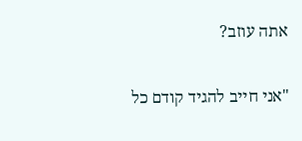אתה עוזב?

"אני חייב להגיד קודם כל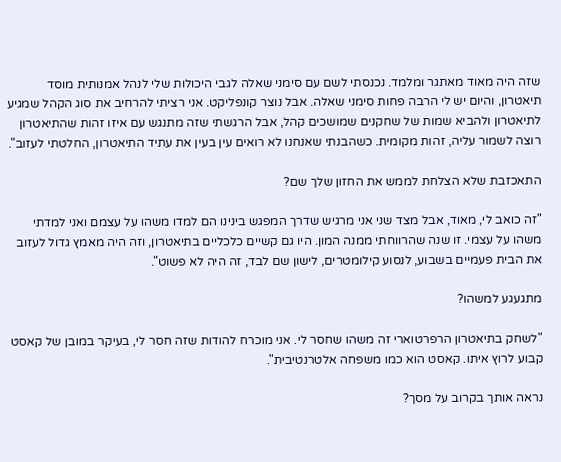שזה היה מאוד מאתגר ומלמד. נכנסתי לשם עם סימני שאלה לגבי היכולות שלי לנהל אמנותית מוסד תיאטרון, והיום יש לי הרבה פחות סימני שאלה. אבל נוצר קונפליקט. אני רציתי להרחיב את סוג הקהל שמגיע לתיאטרון ולהביא שמות של שחקנים שמושכים קהל, אבל הרגשתי שזה מתנגש עם איזו זהות שהתיאטרון רוצה לשמור עליה, זהות מקומית. כשהבנתי שאנחנו לא רואים עין בעין את עתיד התיאטרון, החלטתי לעזוב".

התאכזבת שלא הצלחת לממש את החזון שלך שם?

"זה כואב לי, מאוד, אבל מצד שני אני מרגיש שדרך המפגש בינינו הם למדו משהו על עצמם ואני למדתי משהו על עצמי. זו שנה שהרווחתי ממנה המון. היו גם קשיים כלכליים בתיאטרון, וזה היה מאמץ גדול לעזוב את הבית פעמיים בשבוע, לנסוע קילומטרים, לישון שם לבד, זה היה לא פשוט".

מתגעגע למשהו?

"לשחק בתיאטרון הרפרטוארי זה משהו שחסר לי. אני מוכרח להודות שזה חסר לי, בעיקר במובן של קאסט קבוע לרוץ איתו. קאסט הוא כמו משפחה אלטרנטיבית".

נראה אותך בקרוב על מסך?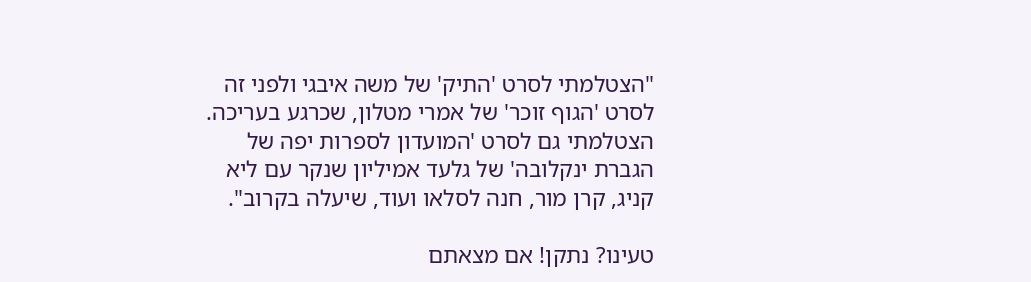"הצטלמתי לסרט 'התיק' של משה איבגי ולפני זה לסרט 'הגוף זוכר' של אמרי מטלון, שכרגע בעריכה. הצטלמתי גם לסרט 'המועדון לספרות יפה של הגברת ינקלובה' של גלעד אמיליון שנקר עם ליא קניג, קרן מור, חנה לסלאו ועוד, שיעלה בקרוב".

טעינו? נתקן! אם מצאתם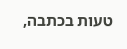טעות בכתבה,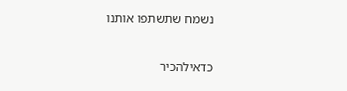נשמח שתשתפו אותנו

כדאילהכיר